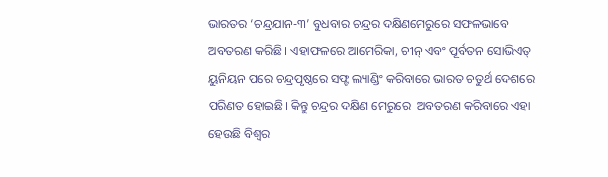ଭାରତର ‘ଚନ୍ଦ୍ରଯାନ-୩’ ବୁଧବାର ଚନ୍ଦ୍ରର ଦକ୍ଷିଣମେରୁରେ ସଫଳଭାବେ ଅବତରଣ କରିଛି। ଏହାଫଳରେ ଆମେରିକା, ଚୀନ୍ ଏବଂ ପୂର୍ବତନ ସୋଭିଏତ୍ ୟୁନିୟନ ପରେ ଚନ୍ଦ୍ରପୃଷ୍ଠରେ ସଫ୍ଟ ଲ୍ୟାଣ୍ଡିଂ କରିବାରେ ଭାରତ ଚତୁର୍ଥ ଦେଶରେ ପରିଣତ ହୋଇଛି। କିନ୍ତୁ ଚନ୍ଦ୍ରର ଦକ୍ଷିଣ ମେରୁରେ  ଅବତରଣ କରିବାରେ ଏହା ହେଉଛି ବିଶ୍ବର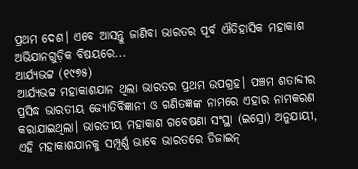ପ୍ରଥମ ଦେଶ। ଏବେ ଆସନ୍ତୁ ଜାଣିବା ଭାରତର ପୂର୍ବ ଐତିହାସିକ ମହାକାଶ ଅଭିଯାନଗୁଡ଼ିକ ବିଷୟରେ...
ଆର୍ଯ୍ୟଭଟ୍ଟ (୧୯୭୫)
ଆର୍ଯ୍ୟଭଟ୍ଟ ମହାକାଶଯାନ ଥିଲା ଭାରତର ପ୍ରଥମ ଉପଗ୍ରହ। ପଞ୍ଚମ ଶତାବ୍ଦୀର ପ୍ରସିଦ୍ଧ ଭାରତୀୟ ଜ୍ୟୋତିର୍ବିଜ୍ଞାନୀ ଓ ଗଣିତଜ୍ଞଙ୍କ ନାମରେ ଏହାର ନାମକରଣ କରାଯାଇଥିଲା। ଭାରତୀୟ ମହାକାଶ ଗବେଷଣା ସଂସ୍ଥା (ଇସ୍ରୋ) ଅନୁଯାୟୀ, ଏହି ମହାକାଶଯାନକୁ ସମ୍ପୂର୍ଣ୍ଣ ଭାବେ ଭାରତରେ ଡିଜାଇନ୍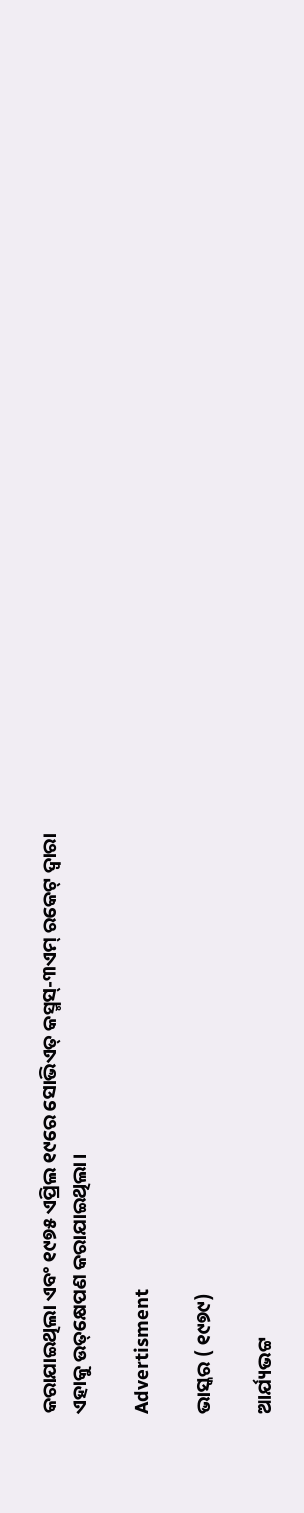କରାଯାଇଥିଲା ଏବଂ ୧୯୭୫ ଏପ୍ରିଲ ୧୯ରେ ସୋଭିଏତ୍ କସ୍ମସ୍-୩ଏମ୍ ରକେଟ୍ ଦ୍ୱାରା ଏହାକୁ ଉତ୍‌କ୍ଷେପଣ କରାଯାଇଥିଲା।

Advertisment

ଭାସ୍କର ( ୧୯୭୯)

ଆର୍ଯ୍ୟଭଟ୍ଟ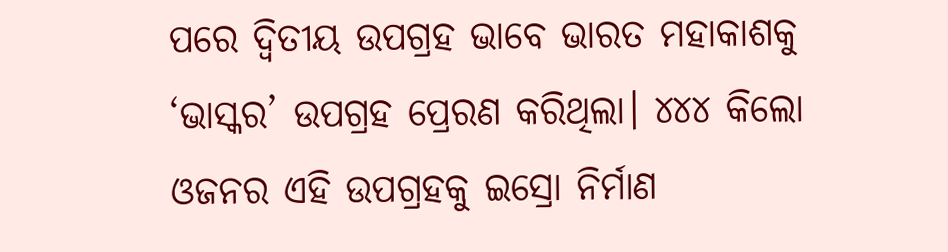ପରେ ଦ୍ବିତୀୟ ଉପଗ୍ରହ ଭାବେ ଭାରତ ମହାକାଶକୁ ‘ଭାସ୍କର’ ଉପଗ୍ରହ ପ୍ରେରଣ କରିଥିଲା। ୪୪୪ କିଲୋ ଓଜନର ଏହି ଉପଗ୍ରହକୁ ଇସ୍ରୋ ନିର୍ମାଣ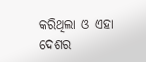କରିଥିଲା ଓ ଏହା ଦେଶର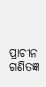ପ୍ରାଚୀନ ଗଣିତଜ୍ଞ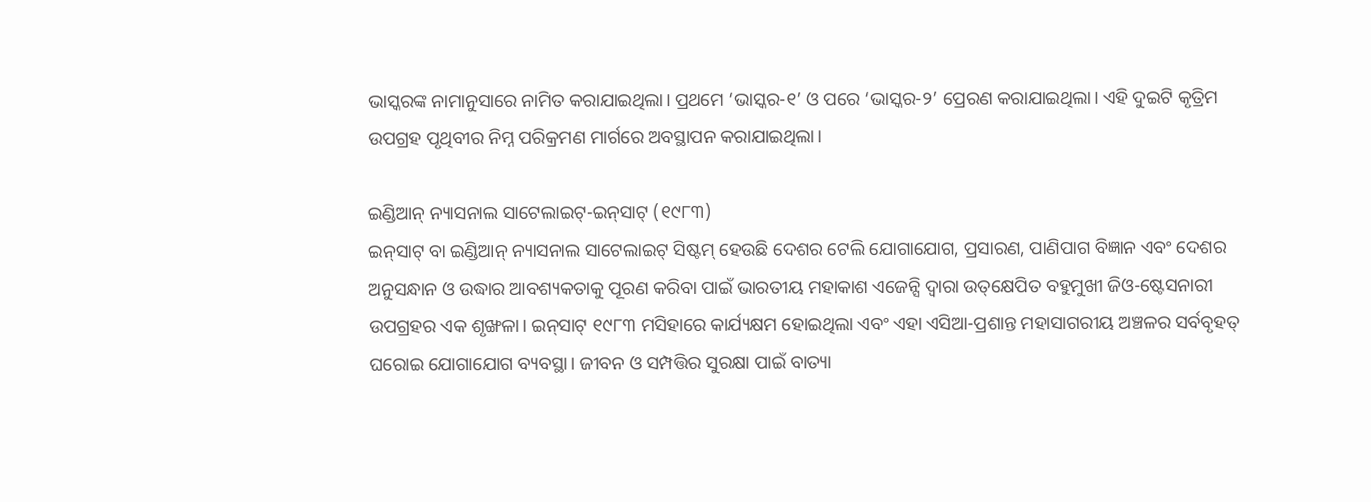ଭାସ୍କରଙ୍କ ନାମାନୁସାରେ ନାମିତ କରାଯାଇଥିଲା। ପ୍ରଥମେ ‘ଭାସ୍କର-୧’ ଓ ପରେ ‘ଭାସ୍କର-୨’ ପ୍ରେରଣ କରାଯାଇଥିଲା। ଏହି ଦୁଇଟି କୃତ୍ରିମ ଉପଗ୍ରହ ପୃଥିବୀର ନିମ୍ନ ପରିକ୍ରମଣ ମାର୍ଗରେ ଅବସ୍ଥାପନ କରାଯାଇଥିଲା।

ଇଣ୍ଡିଆନ୍ ନ୍ୟାସନାଲ ସାଟେଲାଇଟ୍-ଇନ୍‌ସାଟ୍ (୧୯୮୩)
ଇନ୍‌ସାଟ୍ ବା ଇଣ୍ଡିଆନ୍ ନ୍ୟାସନାଲ ସାଟେଲାଇଟ୍ ସିଷ୍ଟମ୍ ହେଉଛି ଦେଶର ଟେଲି ଯୋଗାଯୋଗ, ପ୍ରସାରଣ, ପାଣିପାଗ ବିଜ୍ଞାନ ଏବଂ ଦେଶର ଅନୁସନ୍ଧାନ ଓ ଉଦ୍ଧାର ଆବଶ୍ୟକତାକୁ ପୂରଣ କରିବା ପାଇଁ ଭାରତୀୟ ମହାକାଶ ଏଜେନ୍ସି ଦ୍ୱାରା ଉତ୍‌କ୍ଷେପିତ ବହୁମୁଖୀ ଜିଓ-ଷ୍ଟେସନାରୀ ଉପଗ୍ରହର ଏକ ଶୃଙ୍ଖଳା। ଇନ୍‌ସାଟ୍‌ ୧୯୮୩ ମସିହାରେ କାର୍ଯ୍ୟକ୍ଷମ ହୋଇଥିଲା ଏବଂ ଏହା ଏସିଆ-ପ୍ରଶାନ୍ତ ମହାସାଗରୀୟ ଅଞ୍ଚଳର ସର୍ବବୃହତ୍ ଘରୋଇ ଯୋଗାଯୋଗ ବ୍ୟବସ୍ଥା। ଜୀବନ ଓ ସମ୍ପତ୍ତିର ସୁରକ୍ଷା ପାଇଁ ବାତ୍ୟା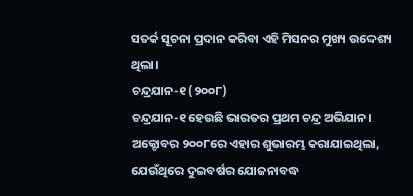ସତର୍କ ସୂଚନା ପ୍ରଦାନ କରିବା ଏହି ମିସନର ମୁଖ୍ୟ ଉଦ୍ଦେଶ୍ୟ ଥିଲା।
ଚନ୍ଦ୍ରଯାନ-୧ (୨୦୦୮)
ଚନ୍ଦ୍ରଯାନ-୧ ହେଉଛି ଭାରତର ପ୍ରଥମ ଚନ୍ଦ୍ର ଅଭିଯାନ। ଅକ୍ଟୋବର ୨୦୦୮ରେ ଏହାର ଶୁଭାରମ୍ଭ କରାଯାଇଥିଲା, ଯେଉଁଥିରେ ଦୁଇବର୍ଷର ଯୋଜନାବଦ୍ଧ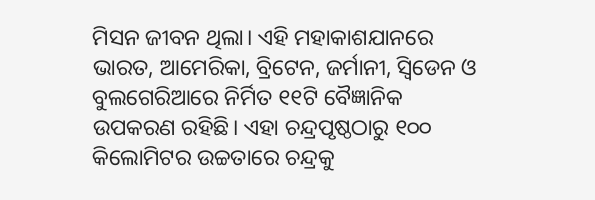ମିସନ ଜୀବନ ଥିଲା। ଏହି ମହାକାଶଯାନରେ ଭାରତ, ଆମେରିକା, ବ୍ରିଟେନ, ଜର୍ମାନୀ, ସ୍ୱିଡେନ ଓ ବୁଲଗେରିଆରେ ନିର୍ମିତ ୧୧ଟି ବୈଜ୍ଞାନିକ ଉପକରଣ ରହିଛି। ଏହା ଚନ୍ଦ୍ରପୃଷ୍ଠଠାରୁ ୧୦୦ କିଲୋମିଟର ଉଚ୍ଚତାରେ ଚନ୍ଦ୍ରକୁ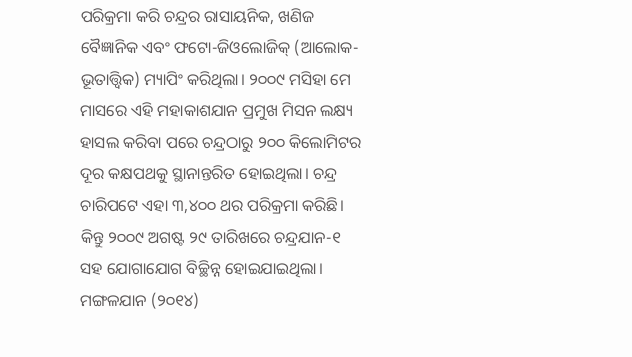ପରିକ୍ରମା କରି ଚନ୍ଦ୍ରର ରାସାୟନିକ, ଖଣିଜ ବୈଜ୍ଞାନିକ ଏବଂ ଫଟୋ-ଜିଓଲୋଜିକ୍‌ (ଆଲୋକ-ଭୂତାତ୍ତ୍ବିକ) ମ୍ୟାପିଂ କରିଥିଲା। ୨୦୦୯ ମସିହା ମେ ମାସରେ ଏହି ମହାକାଶଯାନ ପ୍ରମୁଖ ମିସନ ଲକ୍ଷ୍ୟ ହାସଲ କରିବା ପରେ ଚନ୍ଦ୍ରଠାରୁ ୨୦୦ କିଲୋମିଟର ଦୂର କକ୍ଷପଥକୁ ସ୍ଥାନାନ୍ତରିତ ହୋଇଥିଲା। ଚନ୍ଦ୍ର ଚାରିପଟେ ଏହା ୩,୪୦୦ ଥର ପରିକ୍ରମା କରିଛି। କିନ୍ତୁ ୨୦୦୯ ଅଗଷ୍ଟ ୨୯ ତାରିଖରେ ଚନ୍ଦ୍ରଯାନ-୧ ସହ ଯୋଗାଯୋଗ ବିଚ୍ଛିନ୍ନ ହୋଇଯାଇଥିଲା।
ମଙ୍ଗଳଯାନ (୨୦୧୪)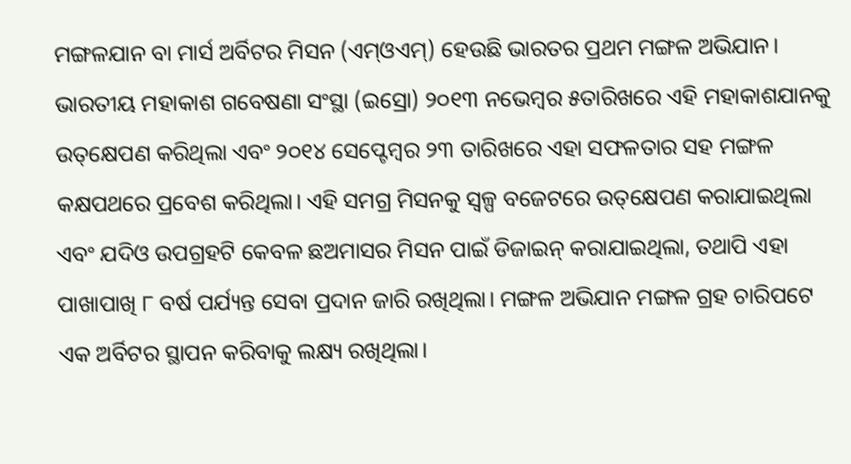ମଙ୍ଗଳଯାନ ବା ମାର୍ସ ଅର୍ବିଟର ମିସନ (ଏମ୍‌ଓଏମ୍‌) ହେଉଛି ଭାରତର ପ୍ରଥମ ମଙ୍ଗଳ ଅଭିଯାନ। ଭାରତୀୟ ମହାକାଶ ଗବେଷଣା ସଂସ୍ଥା (ଇସ୍ରୋ) ୨୦୧୩ ନଭେମ୍ବର ୫ତାରିଖରେ ଏହି ମହାକାଶଯାନକୁ ଉତ୍‌କ୍ଷେପଣ କରିଥିଲା ଏବଂ ୨୦୧୪ ସେପ୍ଟେମ୍ବର ୨୩ ତାରିଖରେ ଏହା ସଫଳତାର ସହ ମଙ୍ଗଳ କକ୍ଷପଥରେ ପ୍ରବେଶ କରିଥିଲା। ଏହି ସମଗ୍ର ମିସନକୁ ସ୍ବଳ୍ପ ବଜେଟରେ ଉତ୍‌କ୍ଷେପଣ କରାଯାଇଥିଲା ଏବଂ ଯଦିଓ ଉପଗ୍ରହଟି କେବଳ ଛଅମାସର ମିସନ ପାଇଁ ଡିଜାଇନ୍ କରାଯାଇଥିଲା, ତଥାପି ଏହା ପାଖାପାଖି ୮ ବର୍ଷ ପର୍ଯ୍ୟନ୍ତ ସେବା ପ୍ରଦାନ ଜାରି ରଖିଥିଲା। ମଙ୍ଗଳ ଅଭିଯାନ ମଙ୍ଗଳ ଗ୍ରହ ଚାରିପଟେ ଏକ ଅର୍ବିଟର ସ୍ଥାପନ କରିବାକୁ ଲକ୍ଷ୍ୟ ରଖିଥିଲା।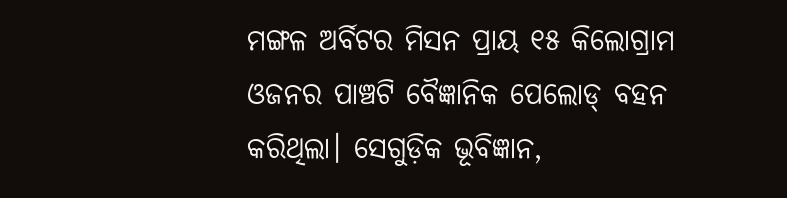ମଙ୍ଗଳ ଅର୍ବିଟର ମିସନ ପ୍ରାୟ ୧୫ କିଲୋଗ୍ରାମ ଓଜନର ପାଞ୍ଚଟି ବୈଜ୍ଞାନିକ ପେଲୋଡ୍ ବହନ କରିଥିଲା। ସେଗୁଡ଼ିକ ଭୂବିଜ୍ଞାନ,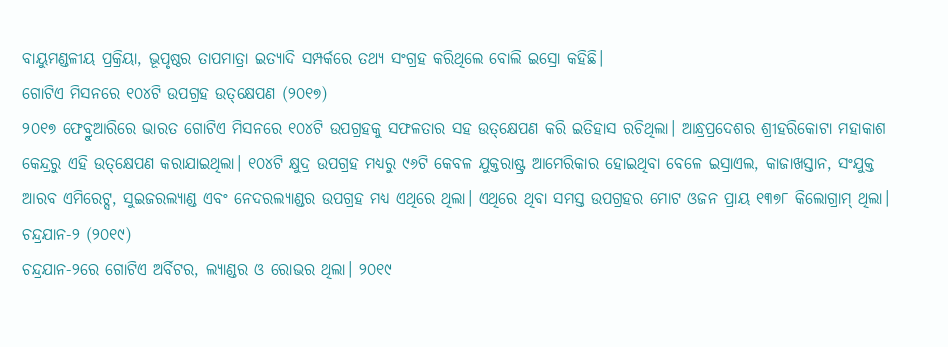ବାୟୁମଣ୍ଡଳୀୟ ପ୍ରକ୍ରିୟା, ଭୂପୃଷ୍ଠର ତାପମାତ୍ରା ଇତ୍ୟାଦି ସମ୍ପର୍କରେ ତଥ୍ୟ ସଂଗ୍ରହ କରିଥିଲେ ବୋଲି ଇସ୍ରୋ କହିଛି।
ଗୋଟିଏ ମିସନରେ ୧୦୪ଟି ଉପଗ୍ରହ ଉତ୍‌କ୍ଷେପଣ (୨୦୧୭)
୨୦୧୭ ଫେବ୍ରୁଆରିରେ ଭାରତ ଗୋଟିଏ ମିସନରେ ୧୦୪ଟି ଉପଗ୍ରହକୁ ସଫଳତାର ସହ ଉତ୍‌କ୍ଷେପଣ କରି ଇତିହାସ ରଚିଥିଲା। ଆନ୍ଧ୍ରପ୍ରଦେଶର ଶ୍ରୀହରିକୋଟା ମହାକାଶ କେନ୍ଦ୍ରରୁ ଏହି ଉତ୍‌କ୍ଷେପଣ କରାଯାଇଥିଲା। ୧୦୪ଟି କ୍ଷୁଦ୍ର ଉପଗ୍ରହ ମଧ୍ୟରୁ ୯୬ଟି କେବଳ ଯୁକ୍ତରାଷ୍ଟ୍ର ଆମେରିକାର ହୋଇଥିବା ବେଳେ ଇସ୍ରାଏଲ, କାଜାଖସ୍ତାନ, ସଂଯୁକ୍ତ ଆରବ ଏମିରେଟ୍ସ, ସୁଇଜରଲ୍ୟାଣ୍ଡ ଏବଂ ନେଦରଲ୍ୟାଣ୍ଡର ଉପଗ୍ରହ ମଧ୍ୟ ଏଥିରେ ଥିଲା। ଏଥିରେ ଥିବା ସମସ୍ତ ଉପଗ୍ରହର ମୋଟ ଓଜନ ପ୍ରାୟ ୧୩୭୮ କିଲୋଗ୍ରାମ୍ ଥିଲା।
ଚନ୍ଦ୍ରଯାନ-୨ (୨୦୧୯)
ଚନ୍ଦ୍ରଯାନ-୨ରେ ଗୋଟିଏ ଅର୍ବିଟର, ଲ୍ୟାଣ୍ଡର ଓ ରୋଭର ଥିଲା। ୨୦୧୯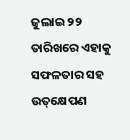ଜୁଲାଇ ୨୨ ତାରିଖରେ ଏହାକୁ ସଫଳତାର ସହ ଉତ୍‌କ୍ଷେପଣ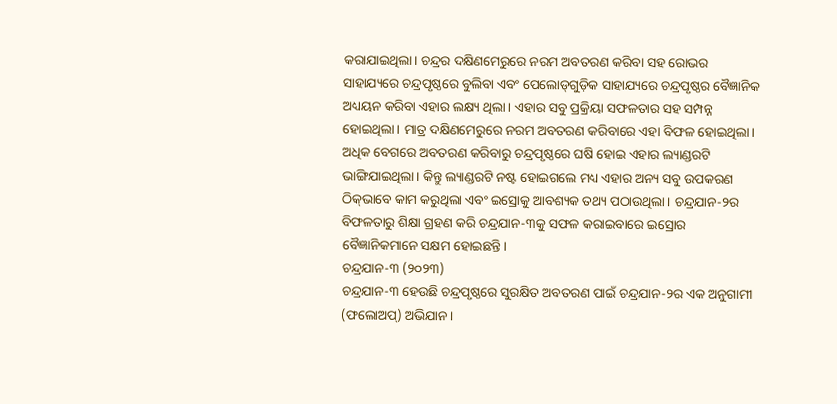କରାଯାଇଥିଲା। ଚନ୍ଦ୍ରର ଦକ୍ଷିଣମେରୁରେ ନରମ ଅବତରଣ କରିବା ସହ ରୋଭର ସାହାଯ୍ୟରେ ଚନ୍ଦ୍ରପୃଷ୍ଠରେ ବୁଲିବା ଏବଂ ପେଲୋଡ୍‌ଗୁଡ଼ିକ ସାହାଯ୍ୟରେ ଚନ୍ଦ୍ରପୃଷ୍ଠର ବୈଜ୍ଞାନିକ ଅଧ୍ୟୟନ କରିବା ଏହାର ଲକ୍ଷ୍ୟ ଥିଲା। ଏହାର ସବୁ ପ୍ରକ୍ରିୟା ସଫଳତାର ସହ ସମ୍ପନ୍ନ ହୋଇଥିଲା। ମାତ୍ର ଦକ୍ଷିଣମେରୁରେ ନରମ ଅବତରଣ କରିବାରେ ଏହା ବିଫଳ ହୋଇଥିଲା। ଅଧିକ ବେଗରେ ଅବତରଣ କରିବାରୁ ଚନ୍ଦ୍ରପୃଷ୍ଠରେ ଘଷି ହୋଇ ଏହାର ଲ୍ୟାଣ୍ଡରଟି ଭାଙ୍ଗିଯାଇଥିଲା। କିନ୍ତୁ ଲ୍ୟାଣ୍ଡରଟି ନଷ୍ଟ ହୋଇଗଲେ ମଧ୍ୟ ଏହାର ଅନ୍ୟ ସବୁ ଉପକରଣ ଠିକ୍‌ଭାବେ କାମ କରୁଥିଲା ଏବଂ ଇସ୍ରୋକୁ ଆବଶ୍ୟକ ତଥ୍ୟ ପଠାଉଥିଲା। ଚନ୍ଦ୍ରଯାନ-୨ର ବିଫଳତାରୁ ଶିକ୍ଷା ଗ୍ରହଣ କରି ଚନ୍ଦ୍ରଯାନ-୩କୁ ସଫଳ କରାଇବାରେ ଇସ୍ରୋର ବୈଜ୍ଞାନିକମାନେ ସକ୍ଷମ ହୋଇଛନ୍ତି।
ଚନ୍ଦ୍ରଯାନ-୩ (୨୦୨୩)
ଚନ୍ଦ୍ରଯାନ-୩ ହେଉଛି ଚନ୍ଦ୍ରପୃଷ୍ଠରେ ସୁରକ୍ଷିତ ଅବତରଣ ପାଇଁ ଚନ୍ଦ୍ରଯାନ-୨ର ଏକ ଅନୁଗାମୀ (ଫଲୋଅପ୍) ଅଭିଯାନ।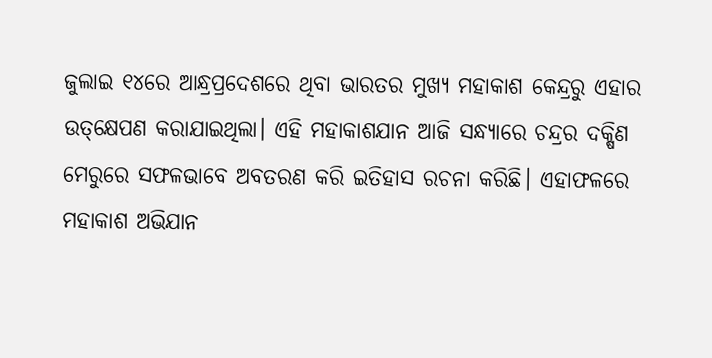ଜୁଲାଇ ୧୪ରେ ଆନ୍ଧ୍ରପ୍ରଦେଶରେ ଥିବା ଭାରତର ମୁଖ୍ୟ ମହାକାଶ କେନ୍ଦ୍ରରୁ ଏହାର ଉତ୍‌କ୍ଷେପଣ କରାଯାଇଥିଲା। ଏହି ମହାକାଶଯାନ ଆଜି ସନ୍ଧ୍ୟାରେ ଚନ୍ଦ୍ରର ଦକ୍ଷିଣ ମେରୁରେ ସଫଳଭାବେ ଅବତରଣ କରି ଇତିହାସ ରଚନା କରିଛି। ଏହାଫଳରେ ମହାକାଶ ଅଭିଯାନ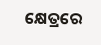କ୍ଷେତ୍ରରେ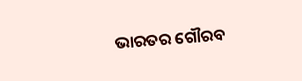ଭାରତର ଗୌରବ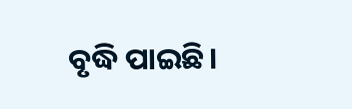ବୃଦ୍ଧି ପାଇଛି।